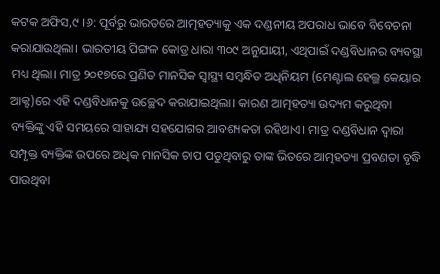କଟକ ଅଫିସ,୯ ।୬: ପୂର୍ବରୁ ଭାରତରେ ଆତ୍ମହତ୍ୟାକୁ ଏକ ଦଣ୍ଡନୀୟ ଅପରାଧ ଭାବେ ବିବେଚନା କରାଯାଉଥିଲା। ଭାରତୀୟ ପିଙ୍ଗଳ କୋଡ୍ର ଧାରା ୩୦୯ ଅନୁଯାୟୀ, ଏଥିପାଇଁ ଦଣ୍ଡବିଧାନର ବ୍ୟବସ୍ଥା ମଧ୍ୟ ଥିଲା। ମାତ୍ର ୨୦୧୭ରେ ପ୍ରଣିତ ମାନସିକ ସ୍ବାସ୍ଥ୍ୟ ସମ୍ବନ୍ଧିତ ଅଧିନିୟମ (ମେଣ୍ଟାଲ ହେଲ୍ଥ କେୟାର ଆକ୍ଟ)ରେ ଏହି ଦଣ୍ଡବିଧାନକୁ ଉଚ୍ଛେଦ କରାଯାଇଥିଲା। କାରଣ ଆତ୍ମହତ୍ୟା ଉଦ୍ୟମ କରୁଥିବା ବ୍ୟକ୍ତିଙ୍କୁ ଏହି ସମୟରେ ସାହାଯ୍ୟ ସହଯୋଗର ଆବଶ୍ୟକତା ରହିଥାଏ। ମାତ୍ର ଦଣ୍ଡବିଧାନ ଦ୍ୱାରା ସମ୍ପୃକ୍ତ ବ୍ୟକ୍ତିଙ୍କ ଉପରେ ଅଧିକ ମାନସିକ ଚାପ ପଡୁଥିବାରୁ ତାଙ୍କ ଭିତରେ ଆତ୍ମହତ୍ୟା ପ୍ରବଣତା ବୃଦ୍ଧି ପାଉଥିବା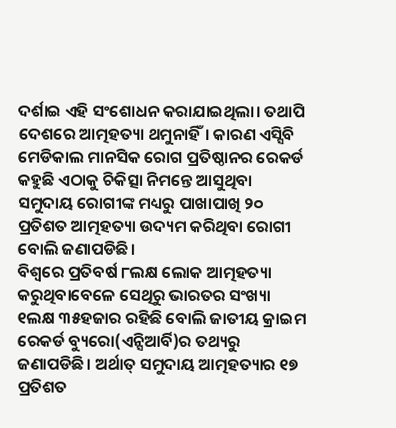ଦର୍ଶାଇ ଏହି ସଂଶୋଧନ କରାଯାଇଥିଲା। ତଥାପି ଦେଶରେ ଆତ୍ମହତ୍ୟା ଥମୁନାହିଁ। କାରଣ ଏସ୍ସିବି ମେଡିକାଲ ମାନସିକ ରୋଗ ପ୍ରତିଷ୍ଠାନର ରେକର୍ଡ କହୁଛି ଏଠାକୁ ଚିକିତ୍ସା ନିମନ୍ତେ ଆସୁଥିବା ସମୁଦାୟ ରୋଗୀଙ୍କ ମଧ୍ୟରୁ ପାଖାପାଖି ୨୦ ପ୍ରତିଶତ ଆତ୍ମହତ୍ୟା ଉଦ୍ୟମ କରିଥିବା ରୋଗୀ ବୋଲି ଜଣାପଡିଛି।
ବିଶ୍ୱରେ ପ୍ରତିବର୍ଷ ୮ଲକ୍ଷ ଲୋକ ଆତ୍ମହତ୍ୟା କରୁଥିବାବେଳେ ସେଥିରୁ ଭାରତର ସଂଖ୍ୟା ୧ଲକ୍ଷ ୩୫ହଜାର ରହିଛି ବୋଲି ଜାତୀୟ କ୍ରାଇମ ରେକର୍ଡ ବ୍ୟୁରୋ(ଏନ୍ସିଆର୍ବି)ର ତଥ୍ୟରୁ ଜଣାପଡିଛି। ଅର୍ଥାତ୍ ସମୁଦାୟ ଆତ୍ମହତ୍ୟାର ୧୭ ପ୍ରତିଶତ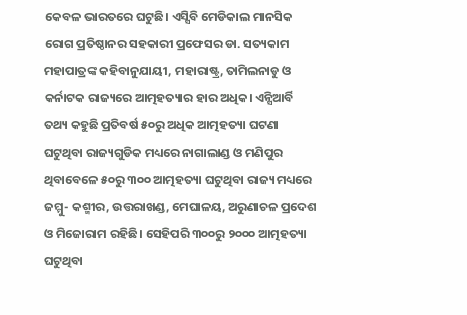କେବଳ ଭାରତରେ ଘଟୁଛି। ଏସ୍ସିବି ମେଡିକାଲ ମାନସିକ ରୋଗ ପ୍ରତିଷ୍ଠାନର ସହକାରୀ ପ୍ରଫେସର ଡା. ସତ୍ୟକାମ ମହାପାତ୍ରଙ୍କ କହିବାନୁଯାୟୀ, ମହାରାଷ୍ଟ୍ର, ତାମିଲନାଡୁ ଓ କର୍ନାଟକ ରାଜ୍ୟରେ ଆତ୍ମହତ୍ୟାର ହାର ଅଧିକ। ଏନ୍ସିଆର୍ବି ତଥ୍ୟ କହୁଛି ପ୍ରତିବର୍ଷ ୫୦ରୁ ଅଧିକ ଆତ୍ମହତ୍ୟା ଘଟଣା ଘଟୁଥିବା ରାଜ୍ୟଗୁଡିକ ମଧ୍ୟରେ ନାଗାଲାଣ୍ଡ ଓ ମଣିପୁର ଥିବାବେଳେ ୫୦ରୁ ୩୦୦ ଆତ୍ମହତ୍ୟା ଘଟୁଥିବା ରାଜ୍ୟ ମଧ୍ୟରେ ଜମ୍ମୁ- କଶ୍ମୀର, ଉତ୍ତରାଖଣ୍ଡ, ମେଘାଳୟ, ଅରୁଣାଚଳ ପ୍ରଦେଶ ଓ ମିଜୋରାମ ରହିଛି। ସେହିପରି ୩୦୦ରୁ ୨୦୦୦ ଆତ୍ମହତ୍ୟା ଘଟୁଥିବା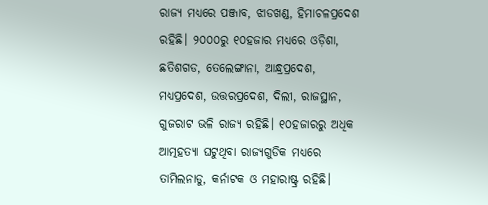ରାଜ୍ୟ ମଧ୍ୟରେ ପଞ୍ଜାବ, ଝାଡଖଣ୍ଡ, ହିମାଚଳପ୍ରଦେଶ ରହିଛି। ୨୦୦୦ରୁ ୧୦ହଜାର ମଧ୍ୟରେ ଓଡ଼ିଶା, ଛତିଶଗଡ, ତେଲେଙ୍ଗାନା, ଆନ୍ଧ୍ରପ୍ରଦେଶ, ମଧ୍ୟପ୍ରଦେଶ, ଉତ୍ତରପ୍ରଦେଶ, ଦିଲୀ, ରାଜସ୍ଥାନ, ଗୁଜରାଟ ଭଳି ରାଜ୍ୟ ରହିଛି। ୧୦ହଜାରରୁ ଅଧିକ ଆତ୍ମହତ୍ୟା ଘଟୁଥିବା ରାଜ୍ୟଗୁଡିକ ମଧ୍ୟରେ ତାମିଲନାଡୁ, କର୍ନାଟକ ଓ ମହାରାଷ୍ଟ୍ର ରହିଛି।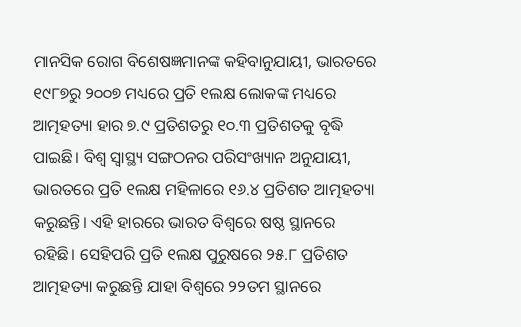ମାନସିକ ରୋଗ ବିଶେଷଜ୍ଞମାନଙ୍କ କହିବାନୁଯାୟୀ, ଭାରତରେ ୧୯୮୭ରୁ ୨୦୦୭ ମଧ୍ୟରେ ପ୍ରତି ୧ଲକ୍ଷ ଲୋକଙ୍କ ମଧ୍ୟରେ ଆତ୍ମହତ୍ୟା ହାର ୭.୯ ପ୍ରତିଶତରୁ ୧୦.୩ ପ୍ରତିଶତକୁ ବୃଦ୍ଧି ପାଇଛି। ବିଶ୍ୱ ସ୍ବାସ୍ଥ୍ୟ ସଙ୍ଗଠନର ପରିସଂଖ୍ୟାନ ଅନୁଯାୟୀ, ଭାରତରେ ପ୍ରତି ୧ଲକ୍ଷ ମହିଳାରେ ୧୬.୪ ପ୍ରତିଶତ ଆତ୍ମହତ୍ୟା କରୁଛନ୍ତି। ଏହି ହାରରେ ଭାରତ ବିଶ୍ୱରେ ଷଷ୍ଠ ସ୍ଥାନରେ ରହିଛି। ସେହିପରି ପ୍ରତି ୧ଲକ୍ଷ ପୁରୁଷରେ ୨୫.୮ ପ୍ରତିଶତ ଆତ୍ମହତ୍ୟା କରୁଛନ୍ତି ଯାହା ବିଶ୍ୱରେ ୨୨ତମ ସ୍ଥାନରେ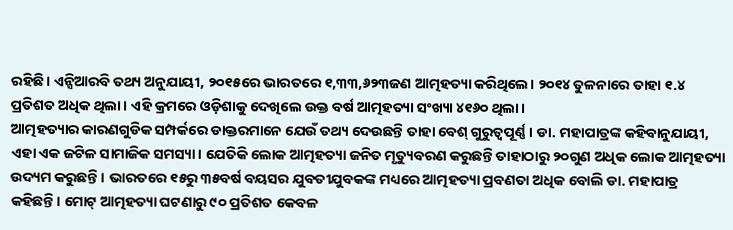ରହିଛି। ଏନ୍ସିଆରବି ତଥ୍ୟ ଅନୁଯାୟୀ, ୨୦୧୫ରେ ଭାରତରେ ୧,୩୩,୬୨୩ଜଣ ଆତ୍ମହତ୍ୟା କରିଥିଲେ। ୨୦୧୪ ତୁଳନାରେ ତାହା ୧.୪ ପ୍ରତିଶତ ଅଧିକ ଥିଲା। ଏହି କ୍ରମରେ ଓଡ଼ିଶାକୁ ଦେଖିଲେ ଉକ୍ତ ବର୍ଷ ଆତ୍ମହତ୍ୟା ସଂଖ୍ୟା ୪୧୬୦ ଥିଲା।
ଆତ୍ମହତ୍ୟାର କାରଣଗୁଡିକ ସମ୍ପର୍କରେ ଡାକ୍ତରମାନେ ଯେଉଁ ତଥ୍ୟ ଦେଉଛନ୍ତି ତାହା ବେଶ୍ ଗୁରୁତ୍ୱପୂର୍ଣ୍ଣ। ଡା. ମହାପାତ୍ରଙ୍କ କହିବାନୁଯାୟୀ, ଏହା ଏକ ଜଟିଳ ସାମାଜିକ ସମସ୍ୟା। ଯେତିକି ଲୋକ ଆତ୍ମହତ୍ୟା ଜନିତ ମୃତ୍ୟୁବରଣ କରୁଛନ୍ତି ତାହାଠାରୁ ୨୦ଗୁଣ ଅଧିକ ଲୋକ ଆତ୍ମହତ୍ୟା ଉଦ୍ୟମ କରୁଛନ୍ତି। ଭାରତରେ ୧୫ରୁ ୩୫ବର୍ଷ ବୟସର ଯୁବତୀଯୁବକଙ୍କ ମଧ୍ୟରେ ଆତ୍ମହତ୍ୟା ପ୍ରବଣତା ଅଧିକ ବୋଲି ଡା. ମହାପାତ୍ର କହିଛନ୍ତି। ମୋଟ୍ ଆତ୍ମହତ୍ୟା ଘଟଣାରୁ ୯୦ ପ୍ରତିଶତ କେବଳ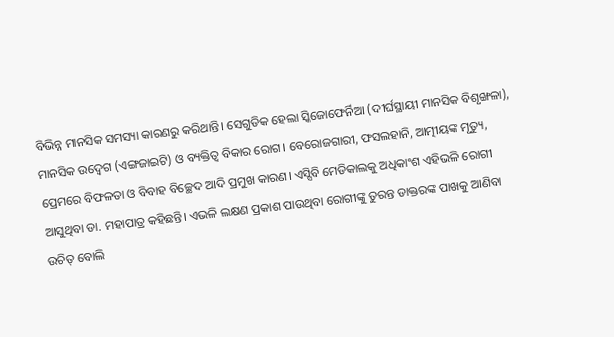ବିଭିନ୍ନ ମାନସିକ ସମସ୍ୟା କାରଣରୁ କରିଥାନ୍ତି। ସେଗୁଡିକ ହେଲା ସ୍କିଜୋଫେର୍ନିଆ (ଦୀର୍ଘସ୍ଥାୟୀ ମାନସିକ ବିଶୃଙ୍ଖଳା), ମାନସିକ ଉଦ୍ବେଗ (ଏଙ୍ଗଜାଇଟି) ଓ ବ୍ୟକ୍ତିତ୍ୱ ବିକାର ରୋଗ। ବେରୋଜଗାରୀ, ଫସଲହାନି, ଆତ୍ମୀୟଙ୍କ ମୃତ୍ୟୁ, ପ୍ରେମରେ ବିଫଳତା ଓ ବିବାହ ବିଚ୍ଛେଦ ଆଦି ପ୍ରମୁଖ କାରଣ। ଏସ୍ସିବି ମେଡିକାଲକୁ ଅଧିକାଂଶ ଏହିଭଳି ରୋଗୀ ଆସୁଥିବା ଡା. ମହାପାତ୍ର କହିଛନ୍ତି। ଏଭଳି ଲକ୍ଷଣ ପ୍ରକାଶ ପାଉଥିବା ରୋଗୀଙ୍କୁ ତୁରନ୍ତ ଡାକ୍ତରଙ୍କ ପାଖକୁ ଆଣିବା ଉଚିତ୍ ବୋଲି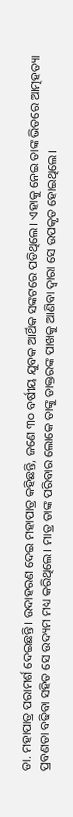ଡା. ମହାପାତ୍ର ପରାମର୍ଶ ଦେଇଛନ୍ତି। ଉଦାହରଣ ଦେଇ ମହାପାତ୍ର କହିଛନ୍ତି, ଜଣେ ୩୦ ବର୍ଷୀୟ ଯୁବକ ଆର୍ଥିକ ସଙ୍କଟରେ ପଡିଥିଲେ। ଏହାକୁ ନେଇ ତାଙ୍କ ଭିତରେ ଆତ୍ମହତ୍ୟା ପ୍ରବଣତା ବଢିବା ସହିତ ସେ ଉଦ୍ୟମ ମଧ୍ୟ କରିଥିଲେ। ମାତ୍ର ତାଙ୍କ ପରିବାର ଲୋକେ ତାଙ୍କୁ ଡାକ୍ତରଙ୍କ ପାଖକୁ ଆଣିବା ଦ୍ୱାରା ସେ ଉପକୃତ ହୋଇଥିଲେ।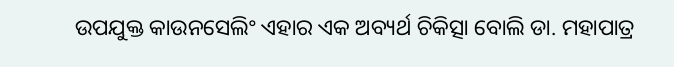ଉପଯୁକ୍ତ କାଉନସେଲିଂ ଏହାର ଏକ ଅବ୍ୟର୍ଥ ଚିକିତ୍ସା ବୋଲି ଡା. ମହାପାତ୍ର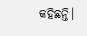କହିଛନ୍ତି।